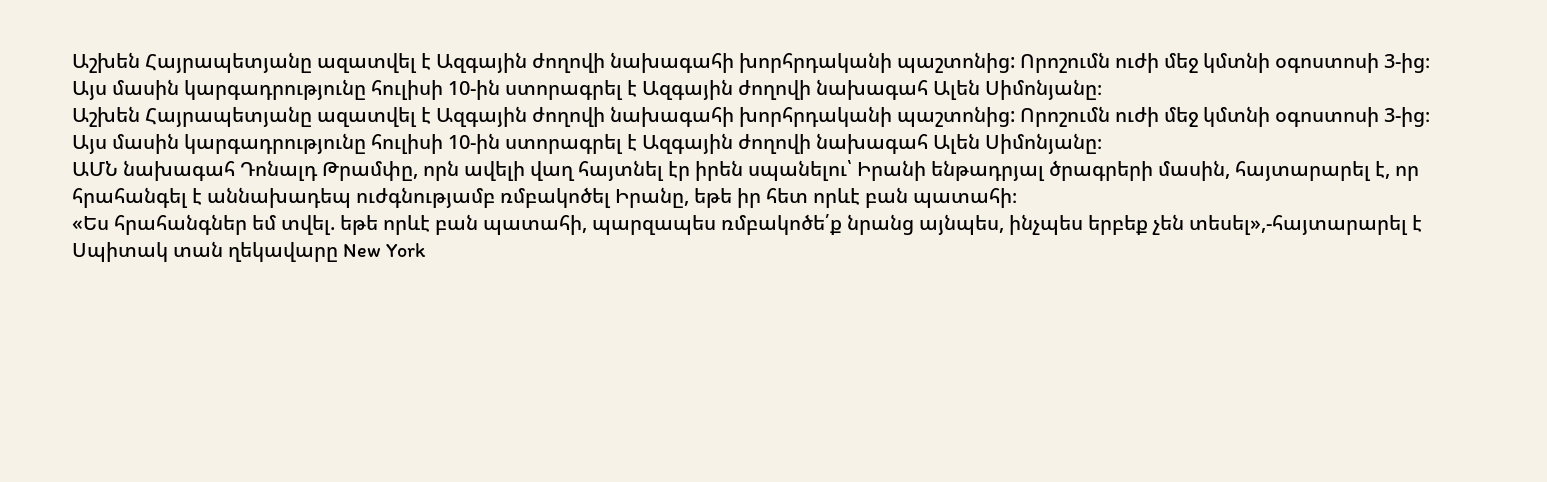Աշխեն Հայրապետյանը ազատվել է Ազգային ժողովի նախագահի խորհրդականի պաշտոնից: Որոշումն ուժի մեջ կմտնի օգոստոսի 3-ից։
Այս մասին կարգադրությունը հուլիսի 10-ին ստորագրել է Ազգային ժողովի նախագահ Ալեն Սիմոնյանը։
Աշխեն Հայրապետյանը ազատվել է Ազգային ժողովի նախագահի խորհրդականի պաշտոնից: Որոշումն ուժի մեջ կմտնի օգոստոսի 3-ից։
Այս մասին կարգադրությունը հուլիսի 10-ին ստորագրել է Ազգային ժողովի նախագահ Ալեն Սիմոնյանը։
ԱՄՆ նախագահ Դոնալդ Թրամփը, որն ավելի վաղ հայտնել էր իրեն սպանելու՝ Իրանի ենթադրյալ ծրագրերի մասին, հայտարարել է, որ հրահանգել է աննախադեպ ուժգնությամբ ռմբակոծել Իրանը, եթե իր հետ որևէ բան պատահի։
«Ես հրահանգներ եմ տվել. եթե որևէ բան պատահի, պարզապես ռմբակոծե՛ք նրանց այնպես, ինչպես երբեք չեն տեսել»,-հայտարարել է Սպիտակ տան ղեկավարը New York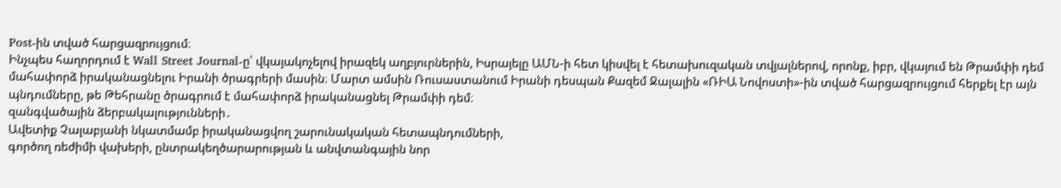Post-ին տված հարցազրույցում։
Ինչպես հաղորդում է Wall Street Journal-ը՝ վկայակոչելով իրազեկ աղբյուրներին, Իսրայելը ԱՄՆ-ի հետ կիսվել է հետախուզական տվյալներով, որոնք, իբր, վկայում են Թրամփի դեմ մահափորձ իրականացնելու Իրանի ծրագրերի մասին։ Մարտ ամսին Ռուսաստանում Իրանի դեսպան Քազեմ Ջալալին «ՌԻԱ Նովոստի»-ին տված հարցազրույցում հերքել էր այն պնդումները, թե Թեհրանը ծրագրում է մահափորձ իրականացնել Թրամփի դեմ։
զանգվածային ձերբակալությունների․
Ավետիք Չալաբյանի նկատմամբ իրականացվող շարունակական հետապնդումների,
գործող ռեժիմի վախերի, ընտրակեղծարարության և անվտանգային նոր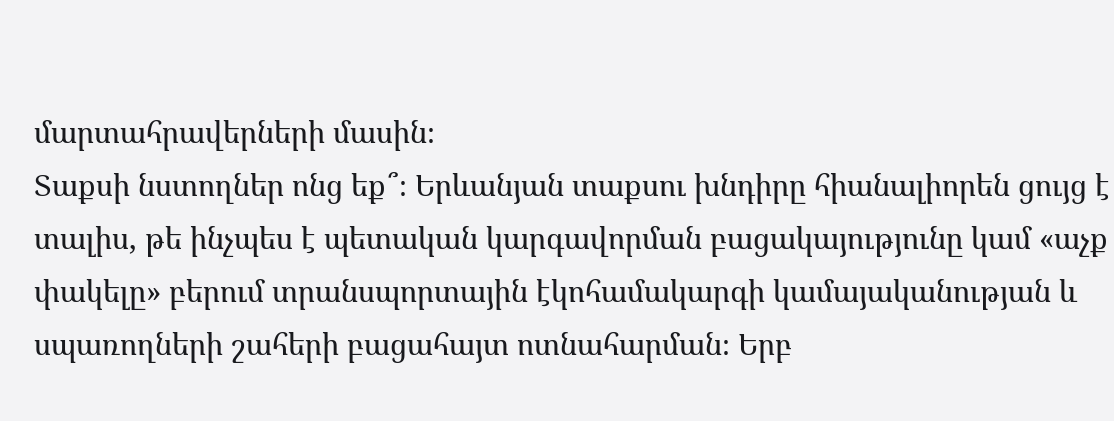մարտահրավերների մասին։
Տաքսի նստողներ ոնց եք՞։ Երևանյան տաքսու խնդիրը հիանալիորեն ցույց է տալիս, թե ինչպես է պետական կարգավորման բացակայությունը կամ «աչք փակելը» բերում տրանսպորտային էկոհամակարգի կամայականության և սպառողների շահերի բացահայտ ոտնահարման։ Երբ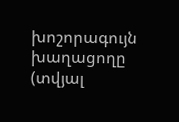խոշորագույն խաղացողը (տվյալ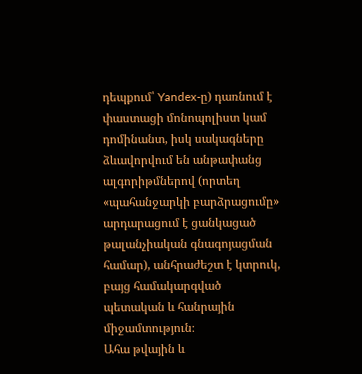դեպքում՝ Yandex-ը) դառնում է փաստացի մոնոպոլիստ կամ դոմինանտ, իսկ սակագները ձևավորվում են անթափանց ալգորիթմներով (որտեղ «պահանջարկի բարձրացումը» արդարացում է ցանկացած թալանչիական գնագոյացման համար), անհրաժեշտ է կտրուկ, բայց համակարգված պետական և հանրային միջամտություն։
Ահա թվային և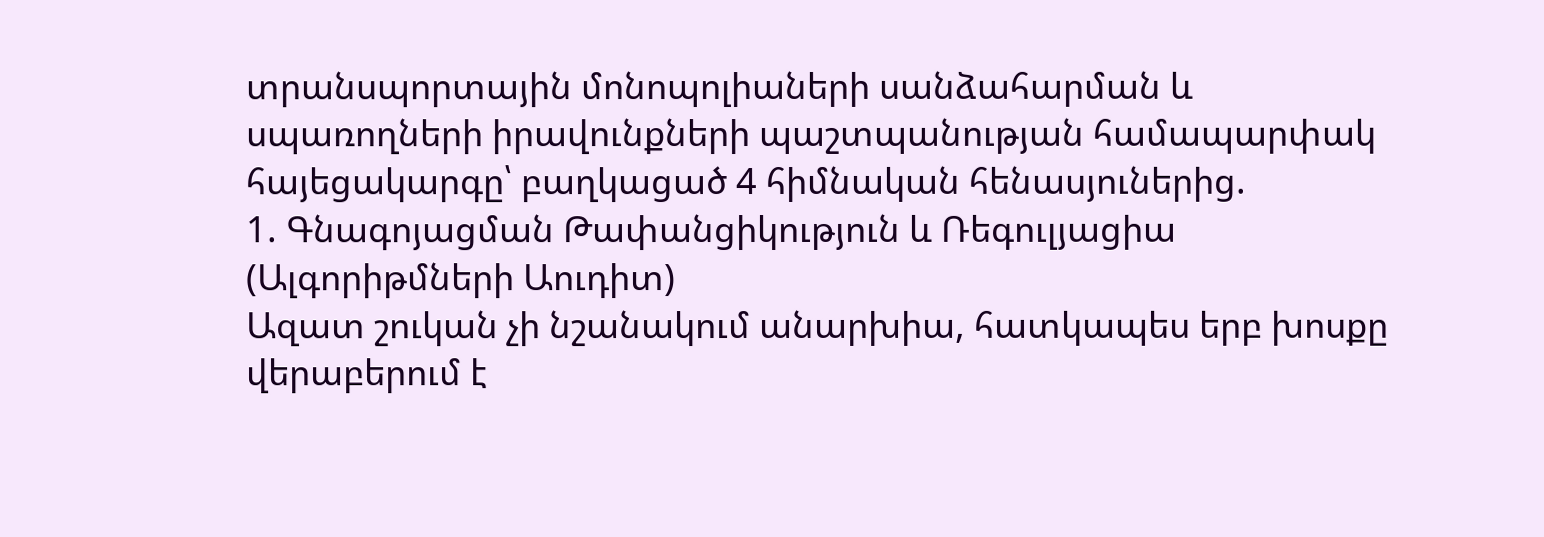տրանսպորտային մոնոպոլիաների սանձահարման և սպառողների իրավունքների պաշտպանության համապարփակ հայեցակարգը՝ բաղկացած 4 հիմնական հենասյուներից.
1. Գնագոյացման Թափանցիկություն և Ռեգուլյացիա (Ալգորիթմների Աուդիտ)
Ազատ շուկան չի նշանակում անարխիա, հատկապես երբ խոսքը վերաբերում է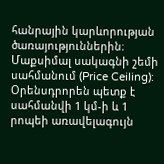հանրային կարևորության ծառայություններին։
Մաքսիմալ սակագնի շեմի սահմանում (Price Ceiling): Օրենսդրորեն պետք է սահմանվի 1 կմ-ի և 1 րոպեի առավելագույն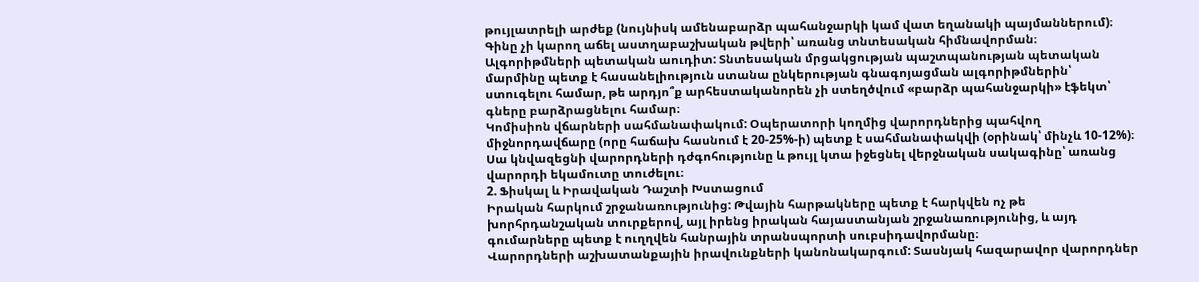թույլատրելի արժեք (նույնիսկ ամենաբարձր պահանջարկի կամ վատ եղանակի պայմաններում)։ Գինը չի կարող աճել աստղաբաշխական թվերի՝ առանց տնտեսական հիմնավորման։
Ալգորիթմների պետական աուդիտ: Տնտեսական մրցակցության պաշտպանության պետական մարմինը պետք է հասանելիություն ստանա ընկերության գնագոյացման ալգորիթմներին՝ ստուգելու համար, թե արդյո՞ք արհեստականորեն չի ստեղծվում «բարձր պահանջարկի» էֆեկտ՝ գները բարձրացնելու համար։
Կոմիսիոն վճարների սահմանափակում: Օպերատորի կողմից վարորդներից պահվող միջնորդավճարը (որը հաճախ հասնում է 20-25%-ի) պետք է սահմանափակվի (օրինակ՝ մինչև 10-12%)։ Սա կնվազեցնի վարորդների դժգոհությունը և թույլ կտա իջեցնել վերջնական սակագինը՝ առանց վարորդի եկամուտը տուժելու։
2. Ֆիսկալ և Իրավական Դաշտի Խստացում
Իրական հարկում շրջանառությունից: Թվային հարթակները պետք է հարկվեն ոչ թե խորհրդանշական տուրքերով, այլ իրենց իրական հայաստանյան շրջանառությունից, և այդ գումարները պետք է ուղղվեն հանրային տրանսպորտի սուբսիդավորմանը։
Վարորդների աշխատանքային իրավունքների կանոնակարգում: Տասնյակ հազարավոր վարորդներ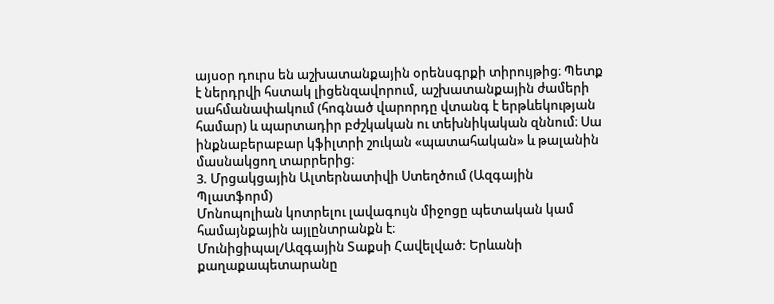այսօր դուրս են աշխատանքային օրենսգրքի տիրույթից։ Պետք է ներդրվի հստակ լիցենզավորում, աշխատանքային ժամերի սահմանափակում (հոգնած վարորդը վտանգ է երթևեկության համար) և պարտադիր բժշկական ու տեխնիկական զննում։ Սա ինքնաբերաբար կֆիլտրի շուկան «պատահական» և թալանին մասնակցող տարրերից։
3. Մրցակցային Ալտերնատիվի Ստեղծում (Ազգային Պլատֆորմ)
Մոնոպոլիան կոտրելու լավագույն միջոցը պետական կամ համայնքային այլընտրանքն է։
Մունիցիպալ/Ազգային Տաքսի Հավելված: Երևանի քաղաքապետարանը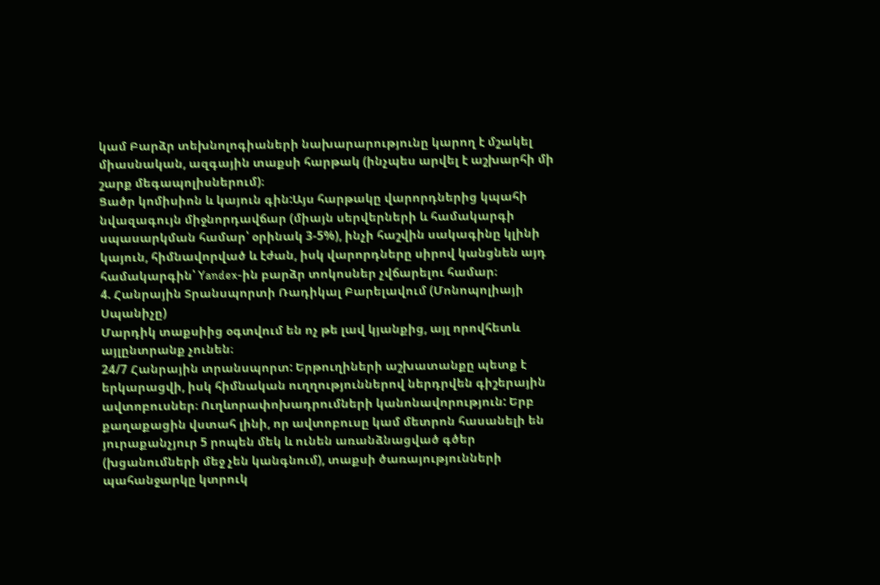կամ Բարձր տեխնոլոգիաների նախարարությունը կարող է մշակել միասնական, ազգային տաքսի հարթակ (ինչպես արվել է աշխարհի մի շարք մեգապոլիսներում)։
Ցածր կոմիսիոն և կայուն գին:Այս հարթակը վարորդներից կպահի նվազագույն միջնորդավճար (միայն սերվերների և համակարգի սպասարկման համար՝ օրինակ 3-5%), ինչի հաշվին սակագինը կլինի կայուն, հիմնավորված և էժան, իսկ վարորդները սիրով կանցնեն այդ համակարգին՝ Yandex-ին բարձր տոկոսներ չվճարելու համար։
4. Հանրային Տրանսպորտի Ռադիկալ Բարելավում (Մոնոպոլիայի Սպանիչը)
Մարդիկ տաքսիից օգտվում են ոչ թե լավ կյանքից, այլ որովհետև այլընտրանք չունեն։
24/7 Հանրային տրանսպորտ: Երթուղիների աշխատանքը պետք է երկարացվի, իսկ հիմնական ուղղություններով ներդրվեն գիշերային ավտոբուսներ։ Ուղևորափոխադրումների կանոնավորություն: Երբ քաղաքացին վստահ լինի, որ ավտոբուսը կամ մետրոն հասանելի են յուրաքանչյուր 5 րոպեն մեկ և ունեն առանձնացված գծեր (խցանումների մեջ չեն կանգնում), տաքսի ծառայությունների պահանջարկը կտրուկ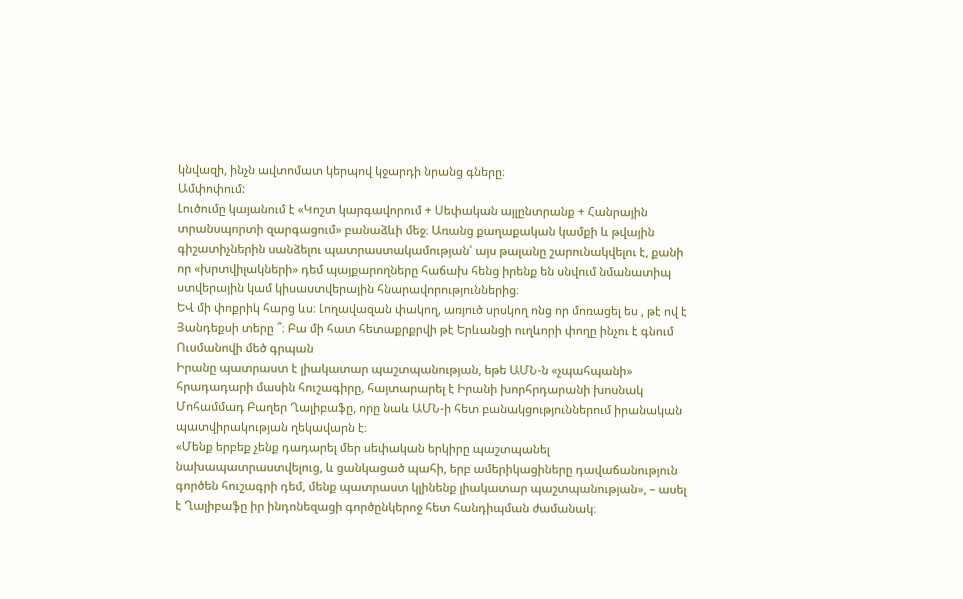կնվազի, ինչն ավտոմատ կերպով կջարդի նրանց գները։
Ամփոփում:
Լուծումը կայանում է «Կոշտ կարգավորում + Սեփական այլընտրանք + Հանրային տրանսպորտի զարգացում» բանաձևի մեջ։ Առանց քաղաքական կամքի և թվային գիշատիչներին սանձելու պատրաստակամության՝ այս թալանը շարունակվելու է, քանի որ «խրտվիլակների» դեմ պայքարողները հաճախ հենց իրենք են սնվում նմանատիպ ստվերային կամ կիսաստվերային հնարավորություններից։
ԵՎ մի փոքրիկ հարց ևս։ Լողավազան փակող, առյուծ սրսկող ոնց որ մոռացել ես , թէ ով է Յանդեքսի տերը ՞։ Բա մի հատ հետաքրքրվի թէ Երևանցի ուղևորի փողը ինչու է գնում Ուսմանովի մեծ գրպան
Իրանը պատրաստ է լիակատար պաշտպանության, եթե ԱՄՆ-ն «չպահպանի» հրադադարի մասին հուշագիրը, հայտարարել է Իրանի խորհրդարանի խոսնակ Մոհամմադ Բաղեր Ղալիբաֆը, որը նաև ԱՄՆ-ի հետ բանակցություններում իրանական պատվիրակության ղեկավարն է։
«Մենք երբեք չենք դադարել մեր սեփական երկիրը պաշտպանել նախապատրաստվելուց, և ցանկացած պահի, երբ ամերիկացիները դավաճանություն գործեն հուշագրի դեմ, մենք պատրաստ կլինենք լիակատար պաշտպանության», – ասել է Ղալիբաֆը իր ինդոնեզացի գործընկերոջ հետ հանդիպման ժամանակ։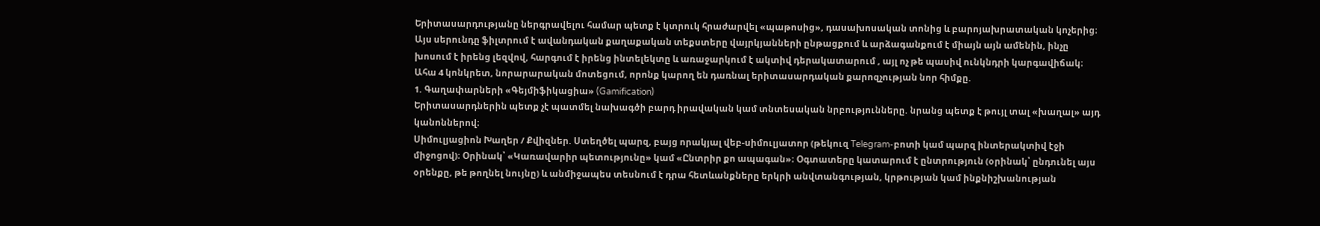Երիտասարդությանը ներգրավելու համար պետք է կտրուկ հրաժարվել «պաթոսից», դասախոսական տոնից և բարոյախրատական կոչերից։ Այս սերունդը ֆիլտրում է ավանդական քաղաքական տեքստերը վայրկյանների ընթացքում և արձագանքում է միայն այն ամենին, ինչը խոսում է իրենց լեզվով, հարգում է իրենց ինտելեկտը և առաջարկում է ակտիվ դերակատարում , այլ ոչ թե պասիվ ունկնդրի կարգավիճակ։
Ահա 4 կոնկրետ, նորարարական մոտեցում, որոնք կարող են դառնալ երիտասարդական քարոզչության նոր հիմքը.
1. Գաղափարների «Գեյմիֆիկացիա» (Gamification)
Երիտասարդներին պետք չէ պատմել նախագծի բարդ իրավական կամ տնտեսական նրբությունները. նրանց պետք է թույլ տալ «խաղալ» այդ կանոններով։
Սիմուլյացիոն Խաղեր / Քվիզներ. Ստեղծել պարզ, բայց որակյալ վեբ-սիմուլյատոր (թեկուզ Telegram-բոտի կամ պարզ ինտերակտիվ էջի միջոցով)։ Օրինակ՝ «Կառավարիր պետությունը» կամ «Ընտրիր քո ապագան»։ Օգտատերը կատարում է ընտրություն (օրինակ՝ ընդունել այս օրենքը, թե թողնել նույնը) և անմիջապես տեսնում է դրա հետևանքները երկրի անվտանգության, կրթության կամ ինքնիշխանության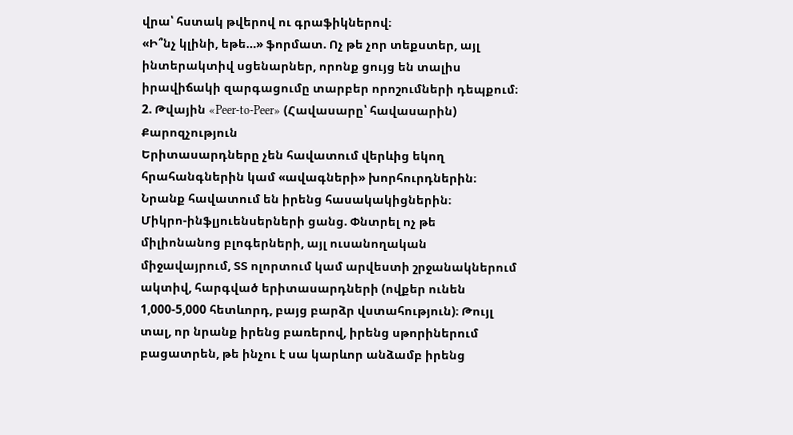վրա՝ հստակ թվերով ու գրաֆիկներով։
«Ի՞նչ կլինի, եթե…» ֆորմատ. Ոչ թե չոր տեքստեր, այլ ինտերակտիվ սցենարներ, որոնք ցույց են տալիս իրավիճակի զարգացումը տարբեր որոշումների դեպքում։
2. Թվային «Peer-to-Peer» (Հավասարը՝ հավասարին) Քարոզչություն
Երիտասարդները չեն հավատում վերևից եկող հրահանգներին կամ «ավագների» խորհուրդներին։ Նրանք հավատում են իրենց հասակակիցներին։
Միկրո-ինֆլյուենսերների ցանց. Փնտրել ոչ թե միլիոնանոց բլոգերների, այլ ուսանողական միջավայրում, ՏՏ ոլորտում կամ արվեստի շրջանակներում ակտիվ, հարգված երիտասարդների (ովքեր ունեն 1,000-5,000 հետևորդ, բայց բարձր վստահություն)։ Թույլ տալ, որ նրանք իրենց բառերով, իրենց սթորիներում բացատրեն, թե ինչու է սա կարևոր անձամբ իրենց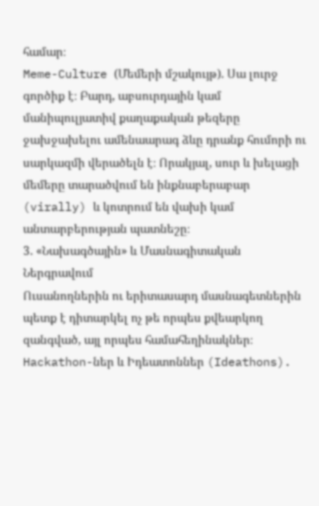համար։
Meme-Culture (Մեմերի մշակույթ). Սա լուրջ գործիք է։ Բարդ, աբսուրդային կամ մանիպուլյատիվ քաղաքական թեզերը ջախջախելու ամենաարագ ձևը դրանք հումորի ու սարկազմի վերածելն է։ Որակյալ, սուր և խելացի մեմերը տարածվում են ինքնաբերաբար (virally) և կոտրում են վախի կամ անտարբերության պատնեշը։
3. «Նախագծային» և Մասնագիտական Ներգրավում
Ուսանողներին ու երիտասարդ մասնագետներին պետք է դիտարկել ոչ թե որպես քվեարկող զանգված, այլ որպես համահեղինակներ։
Hackathon-ներ և Իդեատոններ (Ideathons).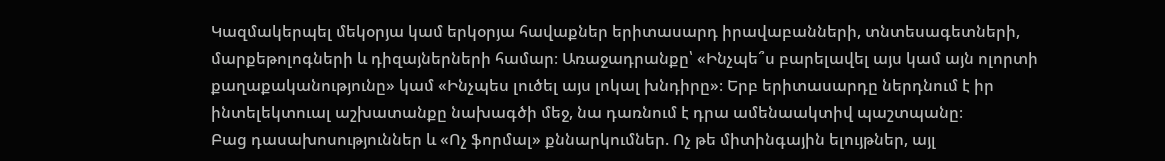Կազմակերպել մեկօրյա կամ երկօրյա հավաքներ երիտասարդ իրավաբանների, տնտեսագետների, մարքեթոլոգների և դիզայներների համար։ Առաջադրանքը՝ «Ինչպե՞ս բարելավել այս կամ այն ոլորտի քաղաքականությունը» կամ «Ինչպես լուծել այս լոկալ խնդիրը»։ Երբ երիտասարդը ներդնում է իր ինտելեկտուալ աշխատանքը նախագծի մեջ, նա դառնում է դրա ամենաակտիվ պաշտպանը։
Բաց դասախոսություններ և «Ոչ ֆորմալ» քննարկումներ. Ոչ թե միտինգային ելույթներ, այլ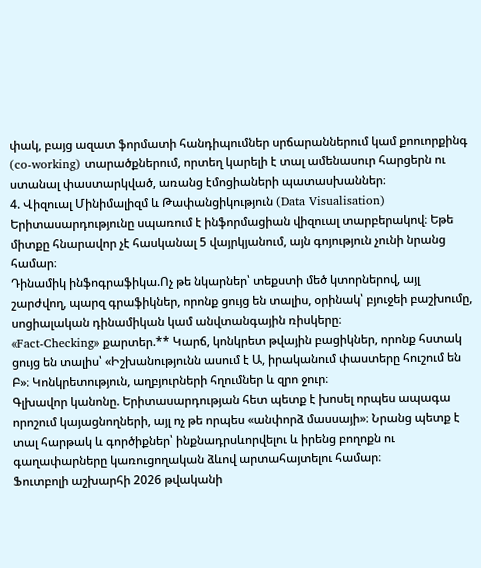փակ, բայց ազատ ֆորմատի հանդիպումներ սրճարաններում կամ քոուորքինգ (co-working) տարածքներում, որտեղ կարելի է տալ ամենասուր հարցերն ու ստանալ փաստարկված, առանց էմոցիաների պատասխաններ։
4. Վիզուալ Մինիմալիզմ և Թափանցիկություն (Data Visualisation)
Երիտասարդությունը սպառում է ինֆորմացիան վիզուալ տարբերակով։ Եթե միտքը հնարավոր չէ հասկանալ 5 վայրկյանում, այն գոյություն չունի նրանց համար։
Դինամիկ ինֆոգրաֆիկա.Ոչ թե նկարներ՝ տեքստի մեծ կտորներով, այլ շարժվող, պարզ գրաֆիկներ, որոնք ցույց են տալիս, օրինակ՝ բյուջեի բաշխումը, սոցիալական դինամիկան կամ անվտանգային ռիսկերը։
«Fact-Checking» քարտեր.** Կարճ, կոնկրետ թվային բացիկներ, որոնք հստակ ցույց են տալիս՝ «Իշխանությունն ասում է Ա, իրականում փաստերը հուշում են Բ»։ Կոնկրետություն, աղբյուրների հղումներ և զրո ջուր։
Գլխավոր կանոնը. Երիտասարդության հետ պետք է խոսել որպես ապագա որոշում կայացնողների, այլ ոչ թե որպես «անփորձ մասսայի»։ Նրանց պետք է տալ հարթակ և գործիքներ՝ ինքնադրսևորվելու և իրենց բողոքն ու գաղափարները կառուցողական ձևով արտահայտելու համար։
Ֆուտբոլի աշխարհի 2026 թվականի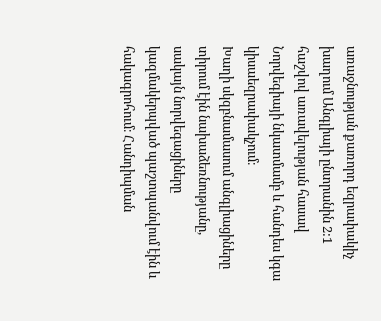առաջնության քառորդ եզրափակիչ խաղում Անգլիայի ընտրանին 2:1 հաշվով առավելության հասավ Նորվեգիայի նկատմամբ և հանդես կգա կիսաեզրափակչում։
Խաղի սկզբնամասում անգլիացիները տիրում էին նախաձեռնությանը, սակայն նորվեգացիները կազմակերպված պաշտպանվում էին և հակագրոհում։ Հանդիպման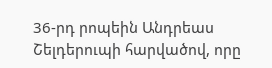36-րդ րոպեին Անդրեաս Շելդերուպի հարվածով, որը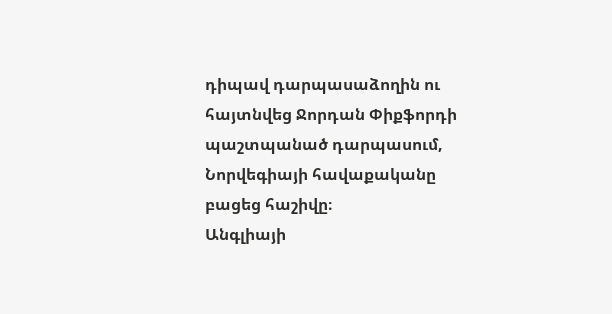դիպավ դարպասաձողին ու հայտնվեց Ջորդան Փիքֆորդի պաշտպանած դարպասում, Նորվեգիայի հավաքականը բացեց հաշիվը։
Անգլիայի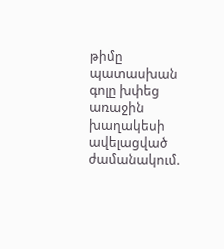թիմը պատասխան գոլը խփեց առաջին խաղակեսի ավելացված ժամանակում.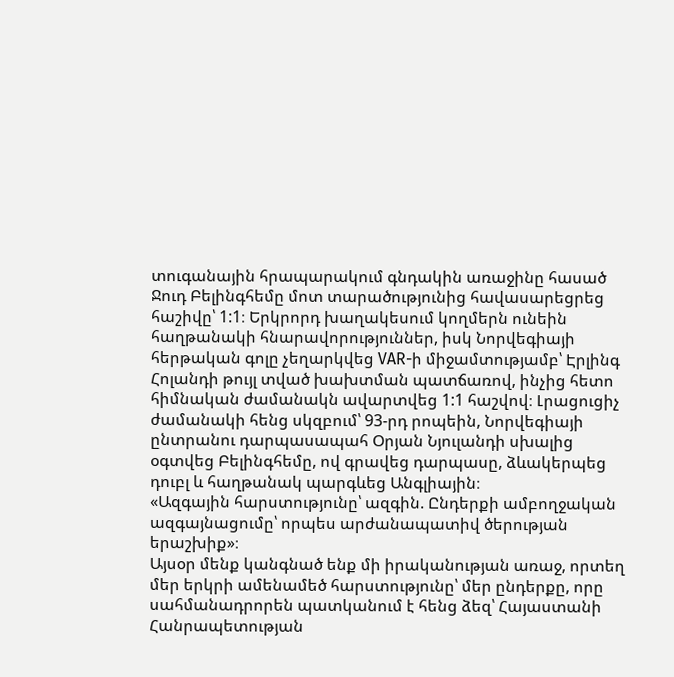տուգանային հրապարակում գնդակին առաջինը հասած Ջուդ Բելինգհեմը մոտ տարածությունից հավասարեցրեց հաշիվը՝ 1:1։ Երկրորդ խաղակեսում կողմերն ունեին հաղթանակի հնարավորություններ, իսկ Նորվեգիայի հերթական գոլը չեղարկվեց VAR-ի միջամտությամբ՝ Էրլինգ Հոլանդի թույլ տված խախտման պատճառով, ինչից հետո հիմնական ժամանակն ավարտվեց 1:1 հաշվով։ Լրացուցիչ ժամանակի հենց սկզբում՝ 93-րդ րոպեին, Նորվեգիայի ընտրանու դարպասապահ Օրյան Նյուլանդի սխալից օգտվեց Բելինգհեմը, ով գրավեց դարպասը, ձևակերպեց դուբլ և հաղթանակ պարգևեց Անգլիային։
«Ազգային հարստությունը՝ ազգին. Ընդերքի ամբողջական ազգայնացումը՝ որպես արժանապատիվ ծերության երաշխիք»։
Այսօր մենք կանգնած ենք մի իրականության առաջ, որտեղ մեր երկրի ամենամեծ հարստությունը՝ մեր ընդերքը, որը սահմանադրորեն պատկանում է հենց ձեզ՝ Հայաստանի Հանրապետության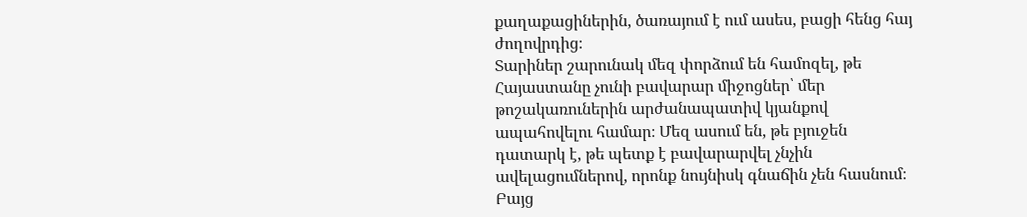քաղաքացիներին, ծառայում է ում ասես, բացի հենց հայ ժողովրդից։
Տարիներ շարունակ մեզ փորձում են համոզել, թե Հայաստանը չունի բավարար միջոցներ՝ մեր թոշակառուներին արժանապատիվ կյանքով ապահովելու համար։ Մեզ ասում են, թե բյուջեն դատարկ է, թե պետք է բավարարվել չնչին ավելացումներով, որոնք նույնիսկ գնաճին չեն հասնում։ Բայց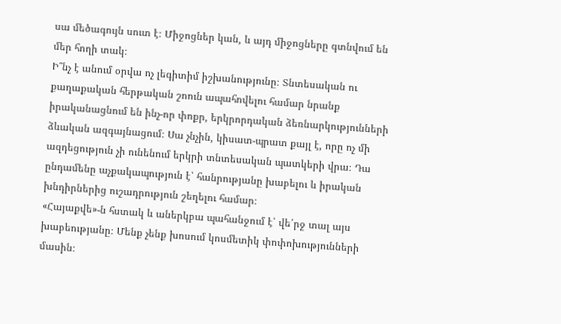սա մեծագույն սուտ է։ Միջոցներ կան, և այդ միջոցները գտնվում են մեր հողի տակ։
Ի՞նչ է անում օրվա ոչ լեգիտիմ իշխանությունը։ Տնտեսական ու քաղաքական հերթական շոուն ապահովելու համար նրանք իրականացնում են ինչ-որ փոքր, երկրորդական ձեռնարկությունների ձևական ազգայնացում։ Սա չնչին, կիսատ-պրատ քայլ է, որը ոչ մի ազդեցություն չի ունենում երկրի տնտեսական պատկերի վրա։ Դա ընդամենը աչքակապություն է՝ հանրությանը խաբելու և իրական խնդիրներից ուշադրություն շեղելու համար։
«Հայաքվե»-ն հստակ և աներկբա պահանջում է՝ վե՛րջ տալ այս խաբեությանը։ Մենք չենք խոսում կոսմետիկ փոփոխությունների մասին։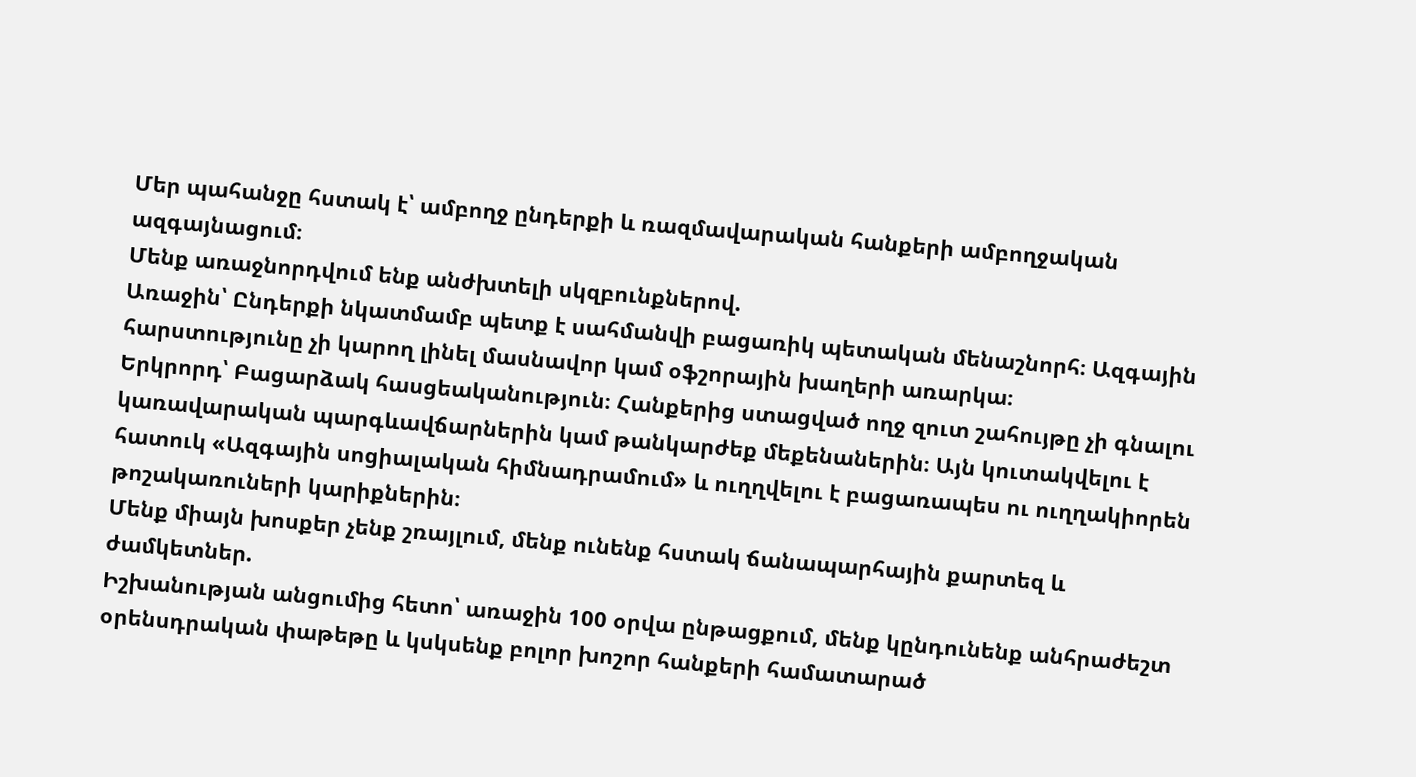Մեր պահանջը հստակ է՝ ամբողջ ընդերքի և ռազմավարական հանքերի ամբողջական ազգայնացում։
Մենք առաջնորդվում ենք անժխտելի սկզբունքներով.
Առաջին՝ Ընդերքի նկատմամբ պետք է սահմանվի բացառիկ պետական մենաշնորհ։ Ազգային հարստությունը չի կարող լինել մասնավոր կամ օֆշորային խաղերի առարկա։
Երկրորդ՝ Բացարձակ հասցեականություն։ Հանքերից ստացված ողջ զուտ շահույթը չի գնալու կառավարական պարգևավճարներին կամ թանկարժեք մեքենաներին։ Այն կուտակվելու է հատուկ «Ազգային սոցիալական հիմնադրամում» և ուղղվելու է բացառապես ու ուղղակիորեն թոշակառուների կարիքներին։
Մենք միայն խոսքեր չենք շռայլում, մենք ունենք հստակ ճանապարհային քարտեզ և ժամկետներ.
Իշխանության անցումից հետո՝ առաջին 100 օրվա ընթացքում, մենք կընդունենք անհրաժեշտ օրենսդրական փաթեթը և կսկսենք բոլոր խոշոր հանքերի համատարած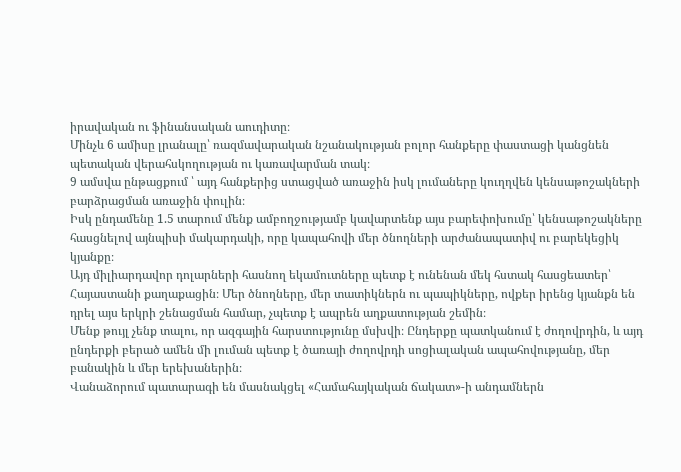իրավական ու ֆինանսական աուդիտը։
Մինչև 6 ամիսը լրանալը՝ ռազմավարական նշանակության բոլոր հանքերը փաստացի կանցնեն պետական վերահսկողության ու կառավարման տակ։
9 ամսվա ընթացքում ՝ այդ հանքերից ստացված առաջին իսկ լումաները կուղղվեն կենսաթոշակների բարձրացման առաջին փուլին։
Իսկ ընդամենը 1.5 տարում մենք ամբողջությամբ կավարտենք այս բարեփոխումը՝ կենսաթոշակները հասցնելով այնպիսի մակարդակի, որը կապահովի մեր ծնողների արժանապատիվ ու բարեկեցիկ կյանքը։
Այդ միլիարդավոր դոլարների հասնող եկամուտները պետք է ունենան մեկ հստակ հասցեատեր՝ Հայաստանի քաղաքացին։ Մեր ծնողները, մեր տատիկներն ու պապիկները, ովքեր իրենց կյանքն են դրել այս երկրի շենացման համար, չպետք է ապրեն աղքատության շեմին։
Մենք թույլ չենք տալու, որ ազգային հարստությունը մսխվի։ Ընդերքը պատկանում է ժողովրդին, և այդ ընդերքի բերած ամեն մի լուման պետք է ծառայի ժողովրդի սոցիալական ապահովությանը, մեր բանակին և մեր երեխաներին։
Վանաձորում պատարագի են մասնակցել «Համահայկական ճակատ»-ի անդամներն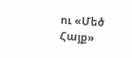ու «Մեծ Հայք»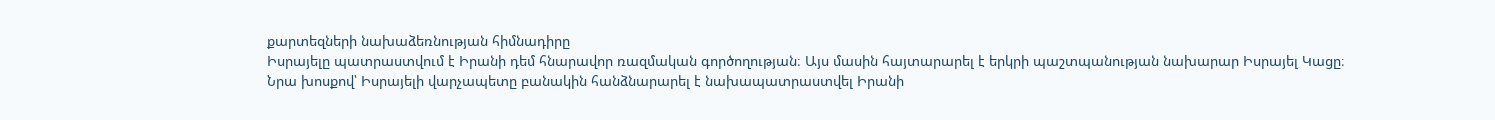քարտեզների նախաձեռնության հիմնադիրը
Իսրայելը պատրաստվում է Իրանի դեմ հնարավոր ռազմական գործողության։ Այս մասին հայտարարել է երկրի պաշտպանության նախարար Իսրայել Կացը։
Նրա խոսքով՝ Իսրայելի վարչապետը բանակին հանձնարարել է նախապատրաստվել Իրանի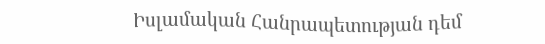Իսլամական Հանրապետության դեմ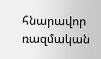հնարավոր ռազմական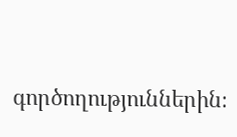գործողություններին։